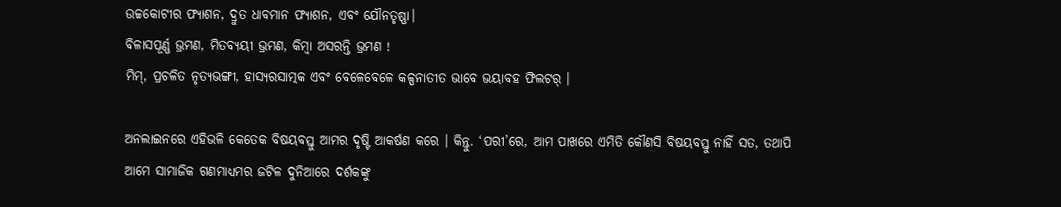ଉଚ୍ଚକୋଟୀର ଫ୍ୟାଶନ, ଦ୍ରୁତ ଧାବମାନ ଫ୍ୟାଶନ, ଏବଂ ଯୌନତୃଷ୍ଣା।
ବିଳାସପୂର୍ଣ୍ଣ ଭ୍ରମଣ, ମିତବ୍ୟୟୀ ଭ୍ରମଣ, କିମ୍ବା ଅସରନ୍ତି ଭ୍ରମଣ !
ମିମ୍, ପ୍ରଚଳିତ ନୃତ୍ୟଭଙ୍ଗୀ, ହାସ୍ୟରସାତ୍ମକ ଏବଂ ବେଳେବେଳେ କଳ୍ପନାତୀତ ଭାବେ ଭୟାବହ ଫିଲଟର୍ ।

ଅନଲାଇନରେ ଏହିଭଳି କେତେକ ବିଷୟବସ୍ତୁ ଆମର ଦୃଷ୍ଟି ଆକର୍ଷଣ କରେ । କିନ୍ତୁ. ‘ପରୀ’ରେ, ଆମ ପାଖରେ ଏମିତି କୌଣସି ବିଷୟବସ୍ତୁ ନାହିଁ ସତ, ତଥାପି ଆମେ ସାମାଜିକ ଗଣମାଧ୍ୟମର ଜଟିଳ ଦୁନିଆରେ ଦର୍ଶକଙ୍କୁ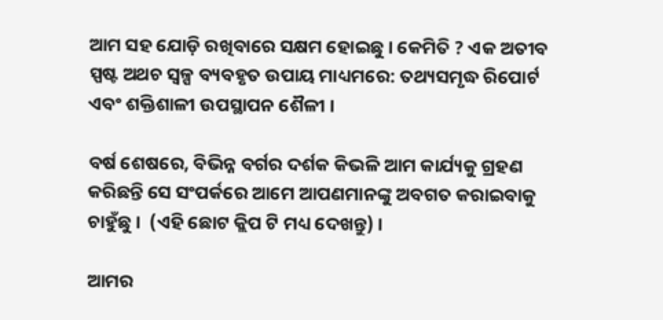ଆମ ସହ ଯୋଡ଼ି ରଖିବାରେ ସକ୍ଷମ ହୋଇଛୁ । କେମିତି ? ଏକ ଅତୀବ ସ୍ପଷ୍ଟ ଅଥଚ ସ୍ୱଳ୍ପ ବ୍ୟବହୃତ ଉପାୟ ମାଧ୍ୟମରେ: ତଥ୍ୟସମୃଦ୍ଧ ରିପୋର୍ଟ ଏବଂ ଶକ୍ତିଶାଳୀ ଉପସ୍ଥାପନ ଶୈଳୀ ।

ବର୍ଷ ଶେଷରେ, ବିଭିନ୍ନ ବର୍ଗର ଦର୍ଶକ କିଭଳି ଆମ କାର୍ଯ୍ୟକୁ ଗ୍ରହଣ କରିଛନ୍ତି ସେ ସଂପର୍କରେ ଆମେ ଆପଣମାନଙ୍କୁ ଅବଗତ କରାଇବାକୁ ଚାହୁଁଛୁ ।  (ଏହି ଛୋଟ କ୍ଲିପ ଟି ମଧ୍ୟ ଦେଖନ୍ତୁ) ।

ଆମର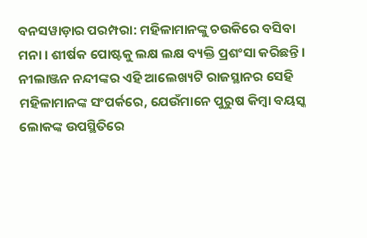ବନସୱାଡ଼ାର ପରମ୍ପରା: ମହିଳାମାନଙ୍କୁ ଚଉକିରେ ବସିବା ମନା । ଶୀର୍ଷକ ପୋଷ୍ଟକୁ ଲକ୍ଷ ଲକ୍ଷ ବ୍ୟକ୍ତି ପ୍ରଶଂସା କରିଛନ୍ତି । ନୀଲାଞ୍ଜନ ନନ୍ଦୀଙ୍କର ଏହି ଆଲେଖ୍ୟଟି ରାଜସ୍ଥାନର ସେହି ମହିଳାମାନଙ୍କ ସଂପର୍କରେ, ଯେଉଁମାନେ ପୁରୁଷ କିମ୍ବା ବୟସ୍କ ଲୋକଙ୍କ ଉପସ୍ଥିତିରେ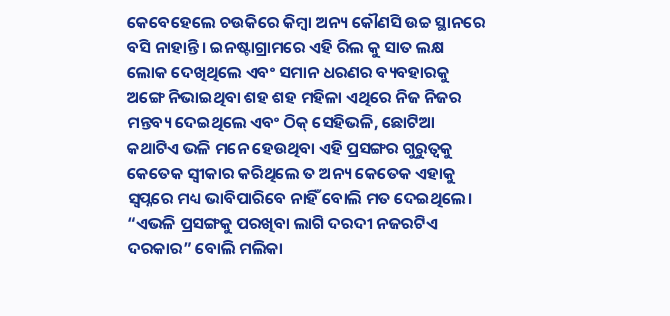କେବେହେଲେ ଚଉକିରେ କିମ୍ବା ଅନ୍ୟ କୌଣସି ଉଚ୍ଚ ସ୍ଥାନରେ ବସି ନାହାନ୍ତି । ଇନଷ୍ଟାଗ୍ରାମରେ ଏହି ରିଲ କୁ ସାତ ଲକ୍ଷ ଲୋକ ଦେଖିଥିଲେ ଏବଂ ସମାନ ଧରଣର ବ୍ୟବହାରକୁ ଅଙ୍ଗେ ନିଭାଇଥିବା ଶହ ଶହ ମହିଳା ଏଥିରେ ନିଜ ନିଜର ମନ୍ତବ୍ୟ ଦେଇଥିଲେ ଏବଂ ଠିକ୍ ସେହିଭଳି, ଛୋଟିଆ କଥାଟିଏ ଭଳି ମନେ ହେଉଥିବା ଏହି ପ୍ରସଙ୍ଗର ଗୁରୁତ୍ୱକୁ କେତେକ ସ୍ୱୀକାର କରିଥିଲେ ତ ଅନ୍ୟ କେତେକ ଏହାକୁ ସ୍ୱପ୍ନରେ ମଧ୍ୟ ଭାବିପାରିବେ ନାହିଁ ବୋଲି ମତ ଦେଇଥିଲେ। “ଏଭଳି ପ୍ରସଙ୍ଗକୁ ପରଖିବା ଲାଗି ଦରଦୀ ନଜରଟିଏ ଦରକାର” ବୋଲି ମଲିକା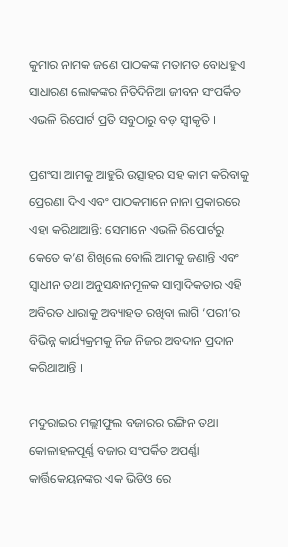କୁମାର ନାମକ ଜଣେ ପାଠକଙ୍କ ମତାମତ ବୋଧହୁଏ ସାଧାରଣ ଲୋକଙ୍କର ନିତିଦିନିଆ ଜୀବନ ସଂପର୍କିତ ଏଭଳି ରିପୋର୍ଟ ପ୍ରତି ସବୁଠାରୁ ବଡ଼ ସ୍ୱୀକୃତି ।

ପ୍ରଶଂସା ଆମକୁ ଆହୁରି ଉତ୍ସାହର ସହ କାମ କରିବାକୁ ପ୍ରେରଣା ଦିଏ ଏବଂ ପାଠକମାନେ ନାନା ପ୍ରକାରରେ ଏହା କରିଥାଆନ୍ତି: ସେମାନେ ଏଭଳି ରିପୋର୍ଟରୁ କେତେ କ’ଣ ଶିଖିଲେ ବୋଲି ଆମକୁ ଜଣାନ୍ତି ଏବଂ ସ୍ୱାଧୀନ ତଥା ଅନୁସନ୍ଧାନମୂଳକ ସାମ୍ବାଦିକତାର ଏହି ଅବିରତ ଧାରାକୁ ଅବ୍ୟାହତ ରଖିବା ଲାଗି ‘ପରୀ’ର ବିଭିନ୍ନ କାର୍ଯ୍ୟକ୍ରମକୁ ନିଜ ନିଜର ଅବଦାନ ପ୍ରଦାନ କରିଥାଆନ୍ତି ।

ମଦୁରାଇର ମଲ୍ଲୀଫୁଲ ବଜାରର ରଙ୍ଗିନ ତଥା କୋଳାହଳପୂର୍ଣ୍ଣ ବଜାର ସଂପର୍କିତ ଅପର୍ଣ୍ଣା କାର୍ତ୍ତିକେୟନଙ୍କର ଏକ ଭିଡିଓ ରେ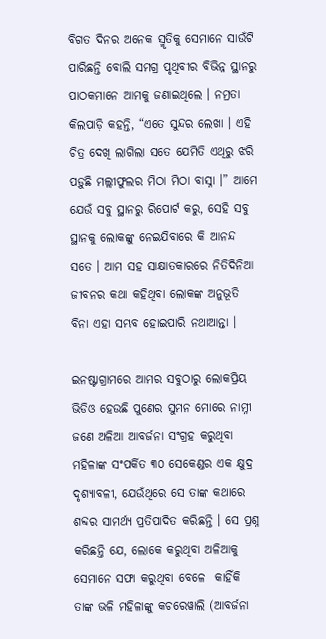ବିଗତ ଦିନର ଅନେକ ସ୍ମୃତିକୁ ସେମାନେ ସାଉଁଟି ପାରିଛନ୍ତି ବୋଲି ସମଗ୍ର ପୃଥିବୀର ବିଭିନ୍ନ ସ୍ଥାନରୁ ପାଠକମାନେ ଆମକୁ ଜଣାଇଥିଲେ । ନମ୍ରତା କିଲପାଡ଼ି କହନ୍ତି, “ଏତେ ସୁନ୍ଦର ଲେଖା । ଏହି ଚିତ୍ର ଦେଖି ଲାଗିଲା ସତେ ଯେମିତି ଏଥିରୁ ଝରି ପଡ଼ୁଛି ମଲ୍ଲୀଫୁଲର ମିଠା ମିଠା ବାସ୍ନା ।” ଆମେ ଯେଉଁ ସବୁ ସ୍ଥାନରୁ ରିପୋର୍ଟ କରୁ, ସେହି ସବୁ ସ୍ଥାନକୁ ଲୋକଙ୍କୁ ନେଇଯିବାରେ କି ଆନନ୍ଦ ସତେ । ଆମ ସହ ସାକ୍ଷାତକାରରେ ନିତିଦିନିଆ ଜୀବନର କଥା କହିଥିବା ଲୋକଙ୍କ ଅନୁଭୂତି ବିନା ଏହା ସମ୍ଭବ ହୋଇପାରି ନଥାଆନ୍ତା ।

ଇନଷ୍ଟାଗ୍ରାମରେ ଆମର ସବୁଠାରୁ ଲୋକପ୍ରିୟ ଭିଡିଓ ହେଉଛି ପୁଣେର ସୁମନ ମୋରେ ନାମ୍ନୀ ଜଣେ ଅଳିଆ ଆବର୍ଜନା ସଂଗ୍ରହ କରୁଥିବା ମହିଳାଙ୍କ ସଂପର୍କିତ ୩୦ ସେକେଣ୍ଡର ଏକ କ୍ଷୁଦ୍ର ଦୃଶ୍ୟାବଳୀ, ଯେଉଁଥିରେ ସେ ତାଙ୍କ କଥାରେ ଶବ୍ଦର ସାମର୍ଥ୍ୟ ପ୍ରତିପାଦିତ କରିଛନ୍ତି । ସେ ପ୍ରଶ୍ନ କରିଛନ୍ତି ଯେ, ଲୋକେ କରୁଥିବା ଅଳିଆକୁ ସେମାନେ ସଫା କରୁଥିବା ବେଳେ  କାହିଁକି ତାଙ୍କ ଭଳି ମହିଳାଙ୍କୁ କଚରେୱାଲି (ଆବର୍ଜନା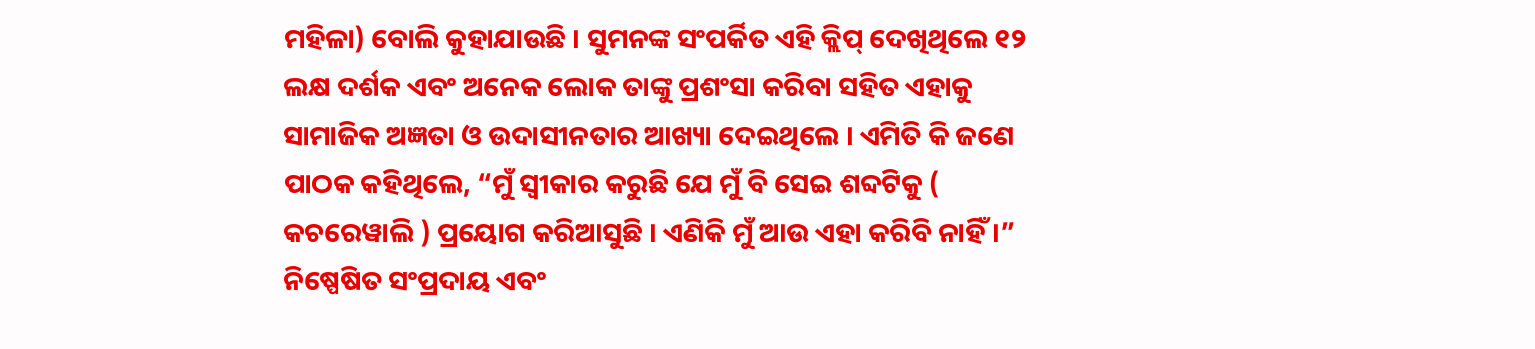ମହିଳା) ବୋଲି କୁହାଯାଉଛି । ସୁମନଙ୍କ ସଂପର୍କିତ ଏହି କ୍ଲିପ୍ ଦେଖିଥିଲେ ୧୨ ଲକ୍ଷ ଦର୍ଶକ ଏବଂ ଅନେକ ଲୋକ ତାଙ୍କୁ ପ୍ରଶଂସା କରିବା ସହିତ ଏହାକୁ ସାମାଜିକ ଅଜ୍ଞତା ଓ ଉଦାସୀନତାର ଆଖ୍ୟା ଦେଇଥିଲେ । ଏମିତି କି ଜଣେ ପାଠକ କହିଥିଲେ, “ମୁଁ ସ୍ୱୀକାର କରୁଛି ଯେ ମୁଁ ବି ସେଇ ଶବ୍ଦଟିକୁ ( କଚରେୱାଲି ) ପ୍ରୟୋଗ କରିଆସୁଛି । ଏଣିକି ମୁଁ ଆଉ ଏହା କରିବି ନାହିଁ।” ନିଷ୍ପେଷିତ ସଂପ୍ରଦାୟ ଏବଂ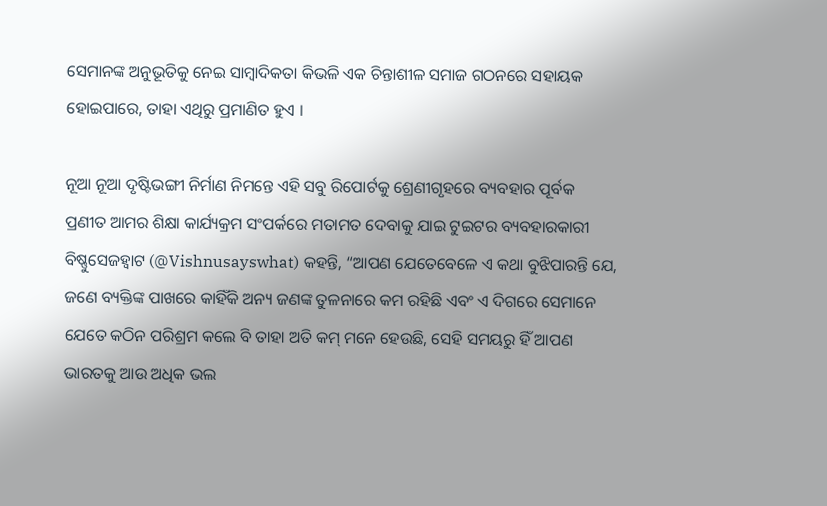ସେମାନଙ୍କ ଅନୁଭୂତିକୁ ନେଇ ସାମ୍ବାଦିକତା କିଭଳି ଏକ ଚିନ୍ତାଶୀଳ ସମାଜ ଗଠନରେ ସହାୟକ ହୋଇପାରେ, ତାହା ଏଥିରୁ ପ୍ରମାଣିତ ହୁଏ ।

ନୂଆ ନୂଆ ଦୃଷ୍ଟିଭଙ୍ଗୀ ନିର୍ମାଣ ନିମନ୍ତେ ଏହି ସବୁ ରିପୋର୍ଟକୁ ଶ୍ରେଣୀଗୃହରେ ବ୍ୟବହାର ପୂର୍ବକ ପ୍ରଣୀତ ଆମର ଶିକ୍ଷା କାର୍ଯ୍ୟକ୍ରମ ସଂପର୍କରେ ମତାମତ ଦେବାକୁ ଯାଇ ଟୁଇଟର ବ୍ୟବହାରକାରୀ ବିଷ୍ଣୁସେଜହ୍ୱାଟ (@Vishnusayswhat) କହନ୍ତି, “ଆପଣ ଯେତେବେଳେ ଏ କଥା ବୁଝିପାରନ୍ତି ଯେ, ଜଣେ ବ୍ୟକ୍ତିଙ୍କ ପାଖରେ କାହିଁକି ଅନ୍ୟ ଜଣଙ୍କ ତୁଳନାରେ କମ ରହିଛି ଏବଂ ଏ ଦିଗରେ ସେମାନେ ଯେତେ କଠିନ ପରିଶ୍ରମ କଲେ ବି ତାହା ଅତି କମ୍‌ ମନେ ହେଉଛି, ସେହି ସମୟରୁ ହିଁ ଆପଣ ଭାରତକୁ ଆଉ ଅଧିକ ଭଲ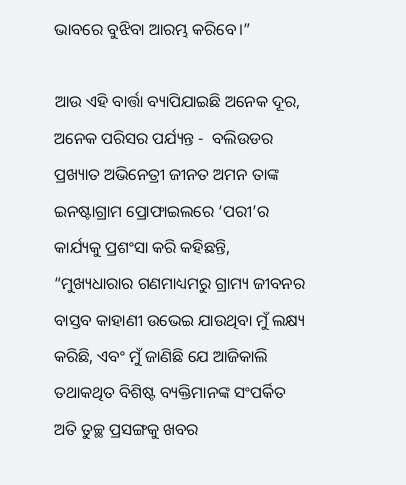ଭାବରେ ବୁଝିବା ଆରମ୍ଭ କରିବେ।”

ଆଉ ଏହି ବାର୍ତ୍ତା ବ୍ୟାପିଯାଇଛି ଅନେକ ଦୂର, ଅନେକ ପରିସର ପର୍ଯ୍ୟନ୍ତ -  ବଲିଉଡର ପ୍ରଖ୍ୟାତ ଅଭିନେତ୍ରୀ ଜୀନତ ଅମନ ତାଙ୍କ ଇନଷ୍ଟାଗ୍ରାମ ପ୍ରୋଫାଇଲରେ ‘ପରୀ’ର କାର୍ଯ୍ୟକୁ ପ୍ରଶଂସା କରି କହିଛନ୍ତି, “ମୁଖ୍ୟଧାରାର ଗଣମାଧ୍ୟମରୁ ଗ୍ରାମ୍ୟ ଜୀବନର ବାସ୍ତବ କାହାଣୀ ଉଭେଇ ଯାଉଥିବା ମୁଁ ଲକ୍ଷ୍ୟ କରିଛି, ଏବଂ ମୁଁ ଜାଣିଛି ଯେ ଆଜିକାଲି ତଥାକଥିତ ବିଶିଷ୍ଟ ବ୍ୟକ୍ତିମାନଙ୍କ ସଂପର୍କିତ ଅତି ତୁଚ୍ଛ ପ୍ରସଙ୍ଗକୁ ଖବର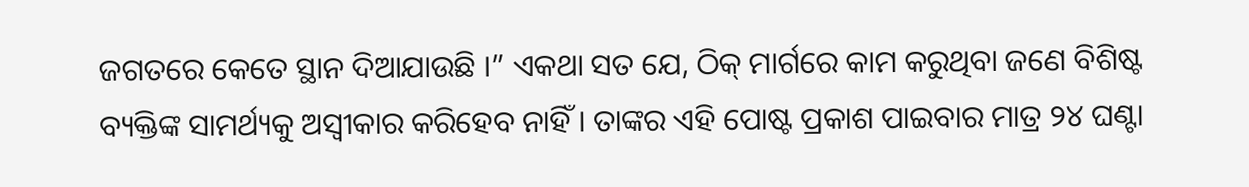ଜଗତରେ କେତେ ସ୍ଥାନ ଦିଆଯାଉଛି ।” ଏକଥା ସତ ଯେ, ଠିକ୍ ମାର୍ଗରେ କାମ କରୁଥିବା ଜଣେ ବିଶିଷ୍ଟ ବ୍ୟକ୍ତିଙ୍କ ସାମର୍ଥ୍ୟକୁ ଅସ୍ୱୀକାର କରିହେବ ନାହିଁ । ତାଙ୍କର ଏହି ପୋଷ୍ଟ ପ୍ରକାଶ ପାଇବାର ମାତ୍ର ୨୪ ଘଣ୍ଟା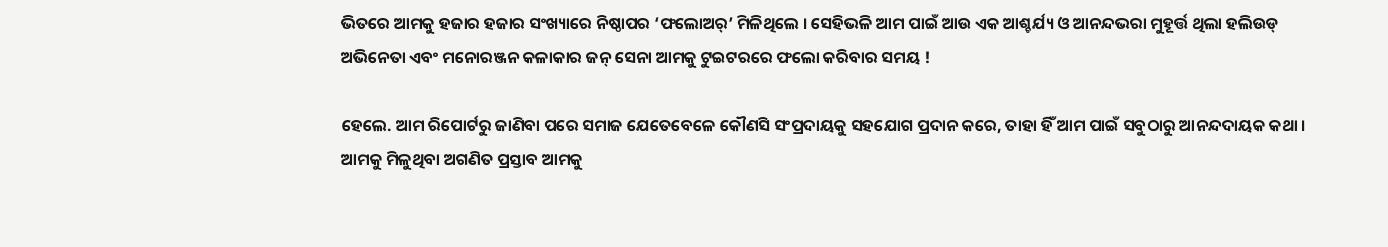ଭିତରେ ଆମକୁ ହଜାର ହଜାର ସଂଖ୍ୟାରେ ନିଷ୍ଠାପର ‘ଫଲୋଅର୍’ ମିଳିଥିଲେ । ସେହିଭଳି ଆମ ପାଇଁ ଆଉ ଏକ ଆଶ୍ଚର୍ଯ୍ୟ ଓ ଆନନ୍ଦଭରା ମୁହୂର୍ତ୍ତ ଥିଲା ହଲିଉଡ୍ ଅଭିନେତା ଏବଂ ମନୋରଞ୍ଜନ କଳାକାର ଜନ୍ ସେନା ଆମକୁ ଟୁଇଟରରେ ଫଲୋ କରିବାର ସମୟ !

ହେଲେ. ଆମ ରିପୋର୍ଟରୁ ଜାଣିବା ପରେ ସମାଜ ଯେତେବେଳେ କୌଣସି ସଂପ୍ରଦାୟକୁ ସହଯୋଗ ପ୍ରଦାନ କରେ, ତାହା ହିଁ ଆମ ପାଇଁ ସବୁଠାରୁ ଆନନ୍ଦଦାୟକ କଥା । ଆମକୁ ମିଳୁଥିବା ଅଗଣିତ ପ୍ରସ୍ତାବ ଆମକୁ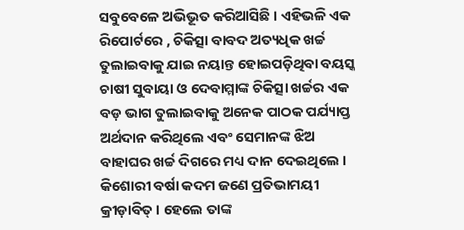ସବୁବେଳେ ଅଭିଭୂତ କରିଆସିଛି । ଏହିଭଳି ଏକ ରିପୋର୍ଟରେ , ଚିକିତ୍ସା ବାବଦ ଅତ୍ୟଧିକ ଖର୍ଚ୍ଚ ତୁଲାଇବାକୁ ଯାଇ ନୟାନ୍ତ ହୋଇପଡ଼ିଥିବା ବୟସ୍କ ଚାଷୀ ସୁବାୟା ଓ ଦେବାମ୍ମାଙ୍କ ଚିକିତ୍ସା ଖର୍ଚ୍ଚର ଏକ ବଡ଼ ଭାଗ ତୁଲାଇବାକୁ ଅନେକ ପାଠକ ପର୍ଯ୍ୟାପ୍ତ ଅର୍ଥଦାନ କରିଥିଲେ ଏବଂ ସେମାନଙ୍କ ଝିଅ ବାହାଘର ଖର୍ଚ୍ଚ ଦିଗରେ ମଧ୍ୟ ଦାନ ଦେଇଥିଲେ । କିଶୋରୀ ବର୍ଷା କଦମ ଜଣେ ପ୍ରତିଭାମୟୀ କ୍ରୀଡ଼ାବିତ୍ । ହେଲେ ତାଙ୍କ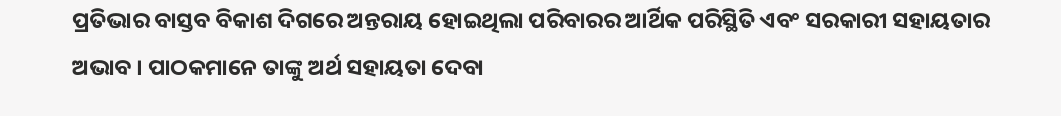ପ୍ରତିଭାର ବାସ୍ତବ ବିକାଶ ଦିଗରେ ଅନ୍ତରାୟ ହୋଇଥିଲା ପରିବାରର ଆର୍ଥିକ ପରିସ୍ଥିତି ଏବଂ ସରକାରୀ ସହାୟତାର ଅଭାବ । ପାଠକମାନେ ତାଙ୍କୁ ଅର୍ଥ ସହାୟତା ଦେବା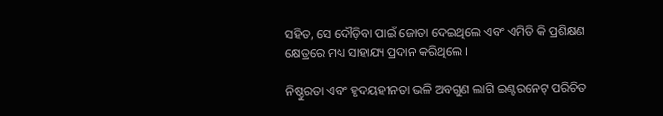ସହିତ, ସେ ଦୌଡ଼ିବା ପାଇଁ ଜୋତା ଦେଇଥିଲେ ଏବଂ ଏମିତି କି ପ୍ରଶିକ୍ଷଣ କ୍ଷେତ୍ରରେ ମଧ୍ୟ ସାହାଯ୍ୟ ପ୍ରଦାନ କରିଥିଲେ ।

ନିଷ୍ଠୁରତା ଏବଂ ହୃଦୟହୀନତା ଭଳି ଅବଗୁଣ ଲାଗି ଇଣ୍ଟରନେଟ୍ ପରିଚିତ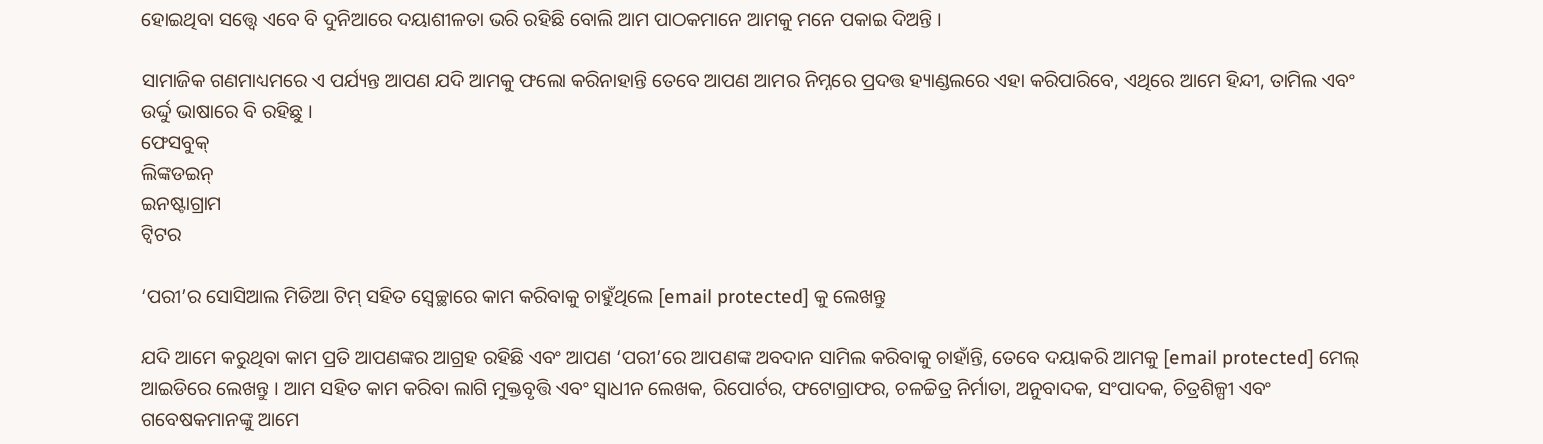ହୋଇଥିବା ସତ୍ତ୍ୱେ ଏବେ ବି ଦୁନିଆରେ ଦୟାଶୀଳତା ଭରି ରହିଛି ବୋଲି ଆମ ପାଠକମାନେ ଆମକୁ ମନେ ପକାଇ ଦିଅନ୍ତି ।

ସାମାଜିକ ଗଣମାଧ୍ୟମରେ ଏ ପର୍ଯ୍ୟନ୍ତ ଆପଣ ଯଦି ଆମକୁ ଫଲୋ କରିନାହାନ୍ତି ତେବେ ଆପଣ ଆମର ନିମ୍ନରେ ପ୍ରଦତ୍ତ ହ୍ୟାଣ୍ଡଲରେ ଏହା କରିପାରିବେ, ଏଥିରେ ଆମେ ହିନ୍ଦୀ, ତାମିଲ ଏବଂ ଉର୍ଦ୍ଦୁ ଭାଷାରେ ବି ରହିଛୁ ।
ଫେସବୁକ୍
ଲିଙ୍କଡଇନ୍
ଇନଷ୍ଟାଗ୍ରାମ
ଟ୍ୱିଟର

‘ପରୀ’ର ସୋସିଆଲ ମିଡିଆ ଟିମ୍ ସହିତ ସ୍ୱେଚ୍ଛାରେ କାମ କରିବାକୁ ଚାହୁଁଥିଲେ [email protected] କୁ ଲେଖନ୍ତୁ

ଯଦି ଆମେ କରୁଥିବା କାମ ପ୍ରତି ଆପଣଙ୍କର ଆଗ୍ରହ ରହିଛି ଏବଂ ଆପଣ ‘ପରୀ’ରେ ଆପଣଙ୍କ ଅବଦାନ ସାମିଲ କରିବାକୁ ଚାହାଁନ୍ତି, ତେବେ ଦୟାକରି ଆମକୁ [email protected] ମେଲ୍ ଆଇଡିରେ ଲେଖନ୍ତୁ । ଆମ ସହିତ କାମ କରିବା ଲାଗି ମୁକ୍ତବୃତ୍ତି ଏବଂ ସ୍ୱାଧୀନ ଲେଖକ, ରିପୋର୍ଟର, ଫଟୋଗ୍ରାଫର, ଚଳଚ୍ଚିତ୍ର ନିର୍ମାତା, ଅନୁବାଦକ, ସଂପାଦକ, ଚିତ୍ରଶିଳ୍ପୀ ଏବଂ ଗବେଷକମାନଙ୍କୁ ଆମେ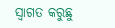ସ୍ୱାଗତ କରୁଛୁ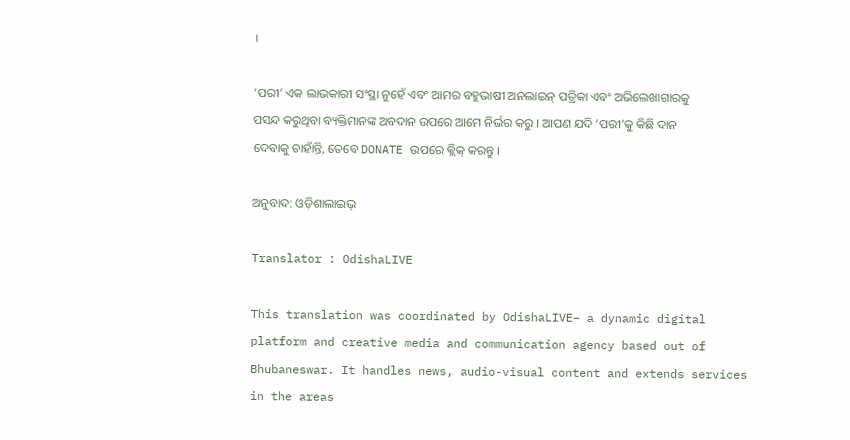।

‘ପରୀ’ ଏକ ଲାଭକାରୀ ସଂସ୍ଥା ନୁହେଁ ଏବଂ ଆମର ବହୁଭାଷୀ ଅନଲାଇନ୍ ପତ୍ରିକା ଏବଂ ଅଭିଲେଖାଗାରକୁ ପସନ୍ଦ କରୁଥିବା ବ୍ୟକ୍ତିମାନଙ୍କ ଅବଦାନ ଉପରେ ଆମେ ନିର୍ଭର କରୁ । ଆପଣ ଯଦି ‘ପରୀ’କୁ କିଛି ଦାନ ଦେବାକୁ ଚାହାଁନ୍ତି, ତେବେ DONATE ଉପରେ କ୍ଲିକ୍ କରନ୍ତୁ ।

ଅନୁବାଦ: ଓଡ଼ିଶାଲାଇଭ୍‍

Translator : OdishaLIVE

This translation was coordinated by OdishaLIVE– a dynamic digital platform and creative media and communication agency based out of Bhubaneswar. It handles news, audio-visual content and extends services in the areas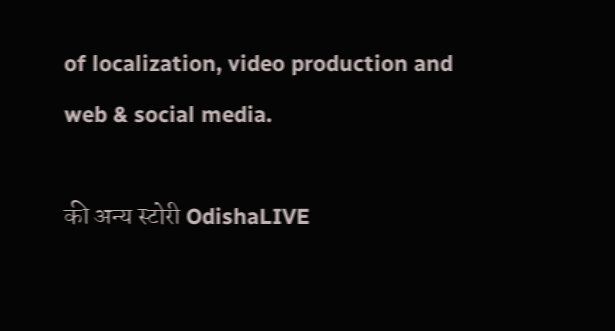of localization, video production and web & social media.

की अन्य स्टोरी OdishaLIVE